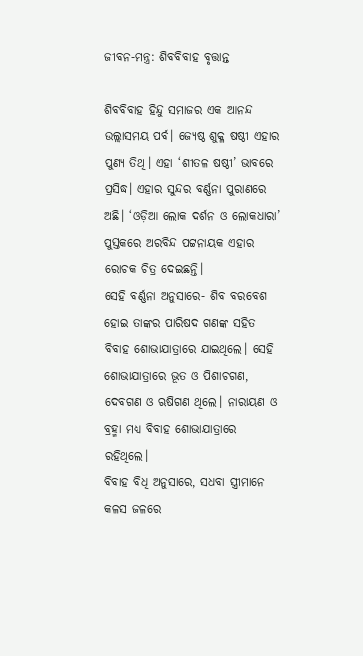ଜୀବନ-ମନ୍ତ୍ର: ଶିବବିବାହ ବୃତ୍ତାନ୍ତ

ଶିବବିବାହ ହିନ୍ଦୁ ସମାଜର ଏକ ଆନନ୍ଦ ଉଲ୍ଲାସମୟ ପର୍ବ। ଜ୍ୟେଷ୍ଠ ଶୁକ୍ଳ ଷଷ୍ଠୀ ଏହାର ପୁଣ୍ୟ ତିଥି। ଏହା ‘ଶୀତଳ ଷଷ୍ଠୀ’ ଭାବରେ ପ୍ରସିଦ୍ଧ। ଏହାର ସୁନ୍ଦର ବର୍ଣ୍ଣନା ପୁରାଣରେ ଅଛି। ‘ଓଡ଼ିଆ ଲୋକ ଦର୍ଶନ ଓ ଲୋକଧାରା’ ପୁସ୍ତକରେ ଅରବିନ୍ଦ ପଟ୍ଟନାୟକ ଏହାର ରୋଚକ ଚିତ୍ର ଦେଇଛନ୍ତି।
ସେହି ବର୍ଣ୍ଣନା ଅନୁସାରେ- ଶିବ ବରବେଶ ହୋଇ ତାଙ୍କର ପାରିଷଦ ଗଣଙ୍କ ସହିତ ବିବାହ ଶୋଭାଯାତ୍ରାରେ ଯାଇଥିଲେ। ସେହି ଶୋଭାଯାତ୍ରାରେ ଭୂତ ଓ ପିଶାଚଗଣ, ଦେବଗଣ ଓ ଋଷିଗଣ ଥିଲେ। ନାରାୟଣ ଓ ବ୍ରହ୍ମା ମଧ୍ୟ ବିବାହ ଶୋଭାଯାତ୍ରାରେ ରହିଥିଲେ।
ବିବାହ ବିଧି ଅନୁସାରେ, ସଧବା ସ୍ତ୍ରୀମାନେ କଳସ ଜଳରେ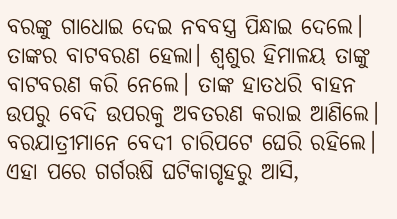ବରଙ୍କୁ ଗାଧୋଇ ଦେଇ ନବବସ୍ତ୍ର ପିନ୍ଧାଇ ଦେଲେ। ତାଙ୍କର ବାଟବରଣ ହେଲା। ଶ୍ୱଶୁର ହିମାଳୟ ତାଙ୍କୁ ବାଟବରଣ କରି ନେଲେ। ତାଙ୍କ ହାତଧରି ବାହନ ଉପରୁ ବେଦି ଉପରକୁ ଅବତରଣ କରାଇ ଆଣିଲେ। ବରଯାତ୍ରୀମାନେ ବେଦୀ ଚାରିପଟେ ଘେରି ରହିଲେ।
ଏହା ପରେ ଗର୍ଗଋଷି ଘଟିକାଗୃହରୁ ଆସି,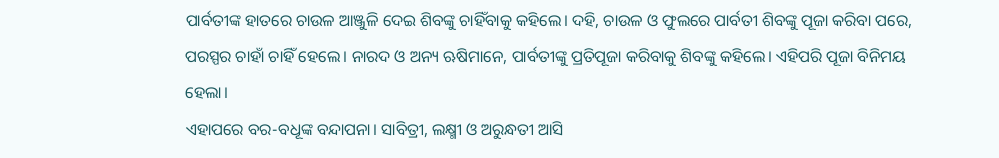ପାର୍ବତୀଙ୍କ ହାତରେ ଚାଉଳ ଆଞ୍ଜୁଳି ଦେଇ ଶିବଙ୍କୁ ଚାହିଁବାକୁ କହିଲେ। ଦହି, ଚାଉଳ ଓ ଫୁଲରେ ପାର୍ବତୀ ଶିବଙ୍କୁ ପୂଜା କରିବା ପରେ, ପରସ୍ପର ଚାହାଁ ଚାହିଁ ହେଲେ। ନାରଦ ଓ ଅନ୍ୟ ଋଷିମାନେ, ପାର୍ବତୀଙ୍କୁ ପ୍ରତିପୂଜା କରିବାକୁ ଶିବଙ୍କୁ କହିଲେ। ଏହିପରି ପୂଜା ବିନିମୟ ହେଲା।
ଏହାପରେ ବର-ବଧୂଙ୍କ ବନ୍ଦାପନା। ସାବିତ୍ରୀ, ଲକ୍ଷ୍ମୀ ଓ ଅରୁନ୍ଧତୀ ଆସି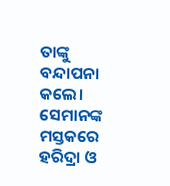ତାଙ୍କୁ ବନ୍ଦାପନା କଲେ। ସେମାନଙ୍କ ମସ୍ତକରେ ହରିଦ୍ରା ଓ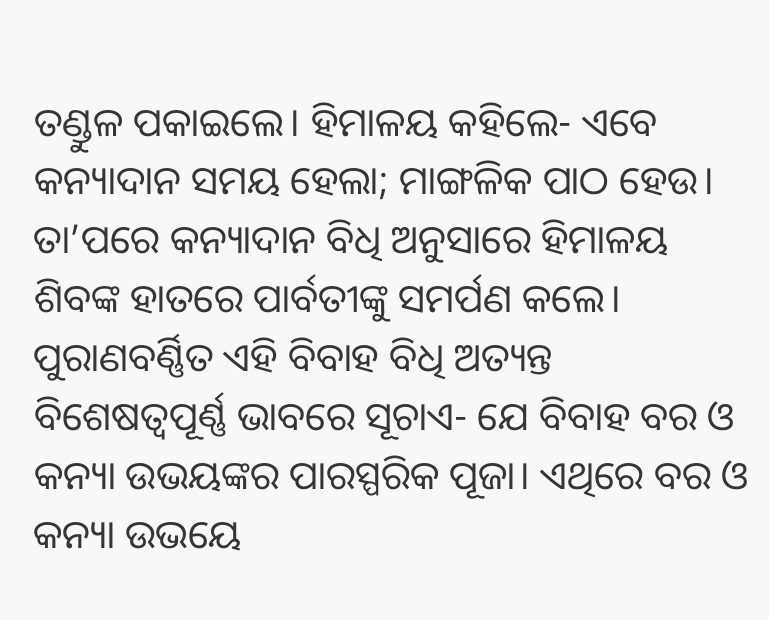ତଣ୍ଡୁଳ ପକାଇଲେ। ହିମାଳୟ କହିଲେ- ଏବେ କନ୍ୟାଦାନ ସମୟ ହେଲା; ମାଙ୍ଗଳିକ ପାଠ ହେଉ। ତା’ପରେ କନ୍ୟାଦାନ ବିଧି ଅନୁସାରେ ହିମାଳୟ ଶିବଙ୍କ ହାତରେ ପାର୍ବତୀଙ୍କୁ ସମର୍ପଣ କଲେ।
ପୁରାଣବର୍ଣ୍ଣିତ ଏହି ବିବାହ ବିଧି ଅତ୍ୟନ୍ତ ବିଶେଷତ୍ୱପୂର୍ଣ୍ଣ ଭାବରେ ସୂଚାଏ- ଯେ ବିବାହ ବର ଓ କନ୍ୟା ଉଭୟଙ୍କର ପାରସ୍ପରିକ ପୂଜା। ଏଥିରେ ବର ଓ କନ୍ୟା ଉଭୟେ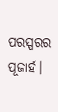ପରସ୍ପରର ପୂଜାର୍ହ।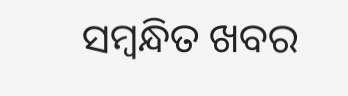ସମ୍ବନ୍ଧିତ ଖବର